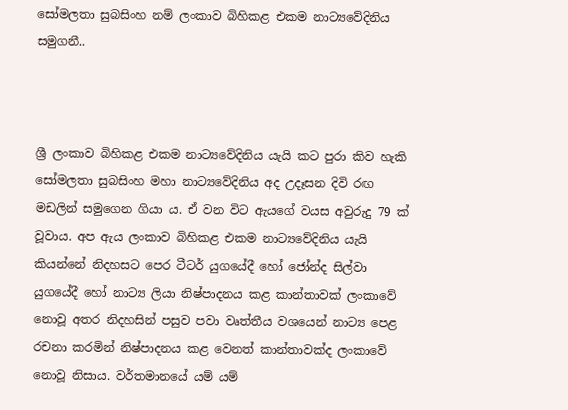සෝමලතා සුබසිංහ නම් ලංකාව බිහිකළ එකම නාට්‍යවේදිනිය සමුගනී..



ශ්‍රී ලංකාව බිහිකළ එකම නාට්‍යවේදිනිය යැයි කට පුරා කිව හැකි සෝමලතා සුබසිංහ මහා නාට්‍යවේදිනිය අද උදෑසන දිවි රඟ මඩලින් සමුගෙන ගියා ය. ඒ වන විට ඇයගේ වයස අවුරුදු 79 ක් වූවාය. අප ඇය ලංකාව බිහිකළ එකම නාට්‍යවේදිනිය යැයි කියන්නේ නිදහසට පෙර ටීටර් යුගයේදී හෝ ජෝන්ද සිල්වා යුගයේදී හෝ නාට්‍ය ලියා නිෂ්පාදනය කළ කාන්තාවක් ලංකාවේ නොවූ අතර නිදහසින් පසුව පවා වෘත්තීය වශයෙන් නාට්‍ය පෙළ රචනා කරමින් නිෂ්පාදනය කළ වෙනත් කාන්තාවක්ද ලංකාවේ නොවූ නිසාය. වර්තමානයේ යම් යම්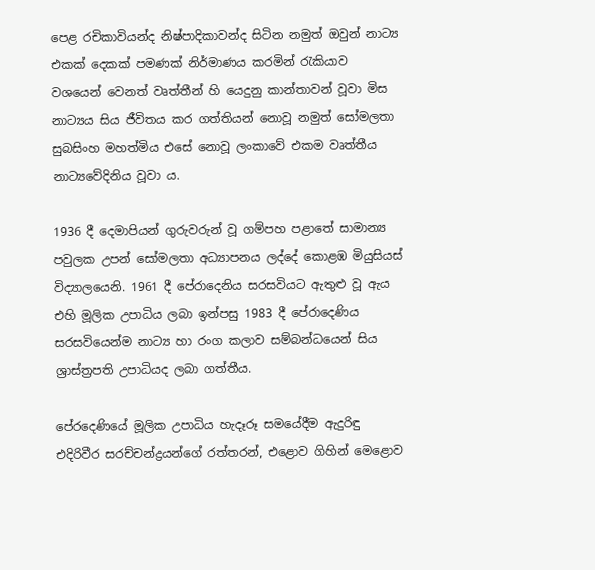පෙළ රචිකාවියන්ද නිෂ්පාදිකාවන්ද සිටින නමුත් ඔවුන් නාට්‍ය එකක් දෙකක් පමණක් නිර්මාණය කරමින් රැකියාව වශයෙන් වෙනත් වෘත්තීන් හි යෙදුනු කාන්තාවන් වූවා මිස නාට්‍යය සිය ජීවිතය කර ගත්තියන් නොවූ නමුත් සෝමලතා සුබසිංහ මහත්මිය එසේ නොවූ ලංකාවේ එකම වෘත්තීය නාට්‍යවේදිනිය වූවා ය.

1936 දී දෙමාපියන් ගුරුවරුන් වූ ගම්පහ පළාතේ සාමාන්‍ය පවුලක උපන් සෝමලතා අධ්‍යාපනය ලද්දේ කොළඹ මියුසියස් විද්‍යාලයෙනි. 1961 දී පේරාදෙනිය සරසවියට ඇතුළු වූ ඇය එහි මූලික උපාධිය ලබා ඉන්පසු 1983 දී පේරාදෙණිය සරසවියෙන්ම නාට්‍ය හා රංග කලාව සම්බන්ධයෙන් සිය ශ්‍රාස්ත්‍රපති උපාධියද ලබා ගත්තීය.

පේරදෙණියේ මූලික උපාධිය හැදෑරූ සමයේදීම ඇදුරිඳු එදිරිවීර සරච්චන්ද්‍රයන්ගේ රත්තරන්, එළොව ගිහින් මෙළොව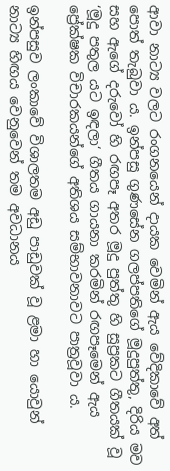ආවා නාට්‍ය වලට රංගනයෙන් දායක වෙමින් ඇය වේදිකාවේ අත් පොත් තැබුවා ය. ඉන්පසු ගුණසේන ගලප්පතිගේ මූදුපුත්තු, දිරිය මව සහ ඇගේ දරුවෝ හි රඟපෑ අතර මූදු පුත්තු හි සුප්‍රකට ගීතයක් වූ ‘මූදු පතුල යට ඉඳලා‘ ගීතය ගායනා කරමින් රඟපෑමෙන් ඇය ප්‍රේක්ෂක විචාරකයන්ගේ අතිශය සම්භාවනාවට පාත්‍රවූවා ය.

ඉන්පසුව ලංකාවේ විශාලතම අඩු පාඩුවක් වූ ළමා හා යොවුන් නාට්‍ය හිඟය වෙනුවෙන් තම අවධානය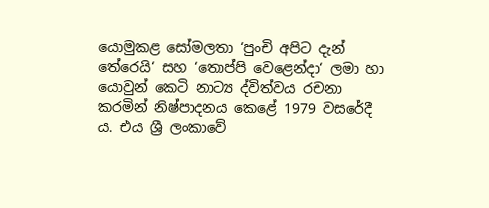යොමුකළ සෝමලතා ‘පුංචි අපිට දැන් තේරෙයි‘ සහ ‘තොප්පි වෙළෙන්දා‘ ලමා හා යොවුන් කෙටි නාට්‍ය ද්විත්වය රචනා කරමින් නිෂ්පාදනය කෙළේ 1979 වසරේදී ය. එය ශ්‍රී ලංකාවේ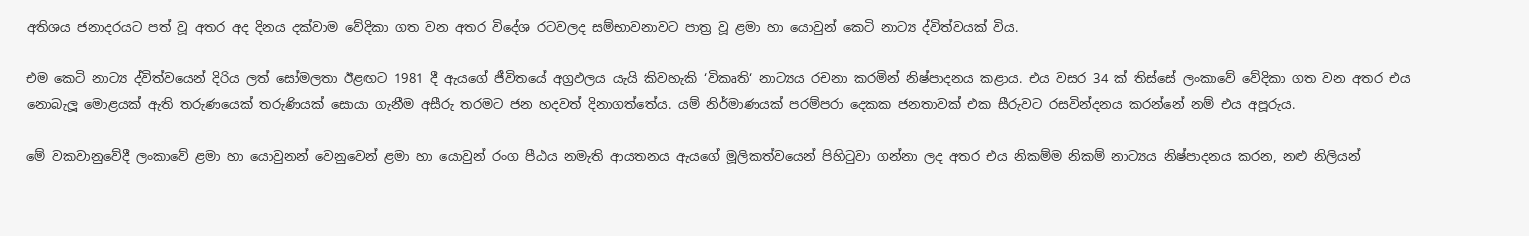අතිශය ජනාදරයට පත් වූ අතර අද දිනය දක්වාම වේදිකා ගත වන අතර විදේශ රටවලද සම්භාවනාවට පාත්‍ර වූ ළමා හා යොවුන් කෙටි නාට්‍ය ද්විත්වයක් විය.

එම කෙටි නාට්‍ය ද්විත්වයෙන් දිරිය ලත් සෝමලතා ඊළඟට 1981 දී ඇයගේ ජීවිතයේ අග්‍රඵලය යැයි කිවහැකි ‘විකෘති‘ නාට්‍යය රචනා කරමින් නිෂ්පාදනය කළාය. එය වසර 34 ක් තිස්සේ ලංකාවේ වේදිකා ගත වන අතර එය නොබැලූ මොළයක් ඇති තරුණයෙක් තරුණියක් සොයා ගැනීම අසීරු තරමට ජන හදවත් දිනාගත්තේය. යම් නිර්මාණයක් පරම්පරා දෙකක ජනතාවක් එක සීරුවට රසවින්දනය කරන්නේ නම් එය අපූරුය.

මේ වකවානුවේදී ලංකාවේ ළමා හා යොවුනන් වෙනුවෙන් ළමා හා යොවුන් රංග පීඨය නමැති ආයතනය ඇයගේ මූලිකත්වයෙන් පිහිටුවා ගන්නා ලද අතර එය නිකම්ම නිකම් නාට්‍යය නිෂ්පාදනය කරන, නළු නිලියන්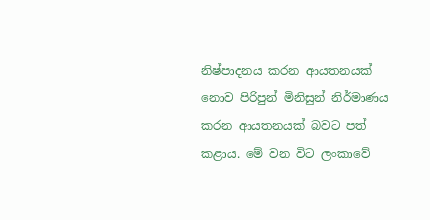නිෂ්පාදනය කරන ආයතනයක් නොව පිරිපුන් මිනිසුන් නිර්මාණය කරන ආයතනයක් බවට පත් කළාය. මේ වන විට ලංකාවේ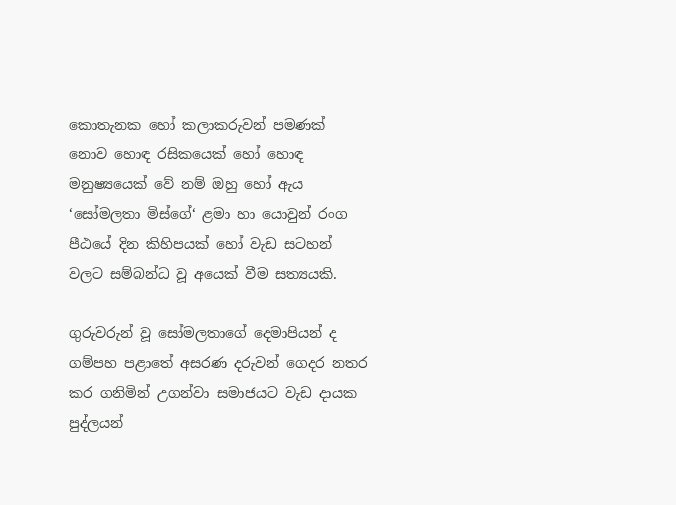කොතැනක හෝ කලාකරුවන් පමණක් නොව හොඳ රසිකයෙක් හෝ හොඳ මනුෂ්‍යයෙක් වේ නම් ඔහු හෝ ඇය ‘සෝමලතා මිස්ගේ‘ ළමා හා යොවුන් රංග පීඨයේ දින කිහිපයක් හෝ වැඩ සටහන් වලට සම්බන්ධ වූ අයෙක් වීම සත්‍යයකි.

ගුරුවරුන් වූ සෝමලතාගේ දෙමාපියන් ද ගම්පහ පළාතේ අසරණ දරුවන් ගෙදර නතර කර ගනිමින් උගන්වා සමාජයට වැඩ දායක පුද්ලයන්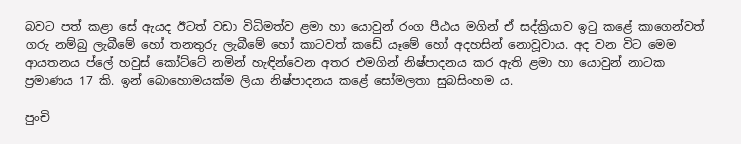බවට පත් කළා සේ ඇයද ඊටත් වඩා විධිමත්ව ළමා හා යොවුන් රංග පීඨය මගින් ඒ සද්ක්‍රියාව ඉටු කළේ කාගෙන්වත් ගරු නම්බු ලැබීමේ හෝ තනතුරු ලැබීමේ හෝ කාටවත් කඩේ යෑමේ හෝ අදහසින් නොවූවාය. අද වන විට මෙම ආයතනය ප්ලේ හවුස් කෝට්ටේ නමින් හැඳින්වෙන අතර එමගින් නිෂ්පාදනය කර ඇති ළමා හා යොවුන් නාටක ප්‍රමාණය 17 කි. ඉන් බොහොමයක්ම ලියා නිෂ්පාදනය කළේ සෝමලතා සුබසිංහම ය.

පුංචි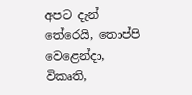අපට දැන් තේරෙයි, තොප්පි වෙළෙන්දා, විකෘති,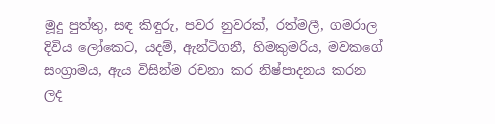මූදු පුත්තු, සඳ කිඳුරු, පවර නුවරක්, රත්මලී, ගමරාල දිවිය ලෝකෙට, යදම්, ඇන්ටිගනී, හිමකුමරිය, මවකගේ සංග්‍රාමය, ඇය විසින්ම රචනා කර නිෂ්පාදනය කරන ලද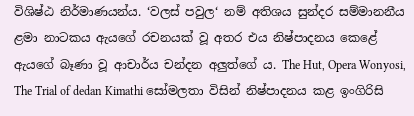විශිෂ්ඨ නිර්මාණයන්ය. ‘වලස් පවුල‘ නම් අතිශය සුන්දර සම්මානනීය ළමා නාටකය ඇයගේ රචනයක් වූ අතර එය නිෂ්පාදනය කෙළේ ඇයගේ බෑණා වූ ආචාර්ය චන්දන අලුත්ගේ ය. The Hut, Opera Wonyosi, The Trial of dedan Kimathi සෝමලතා විසින් නිෂ්පාදනය කළ ඉංගිරිසි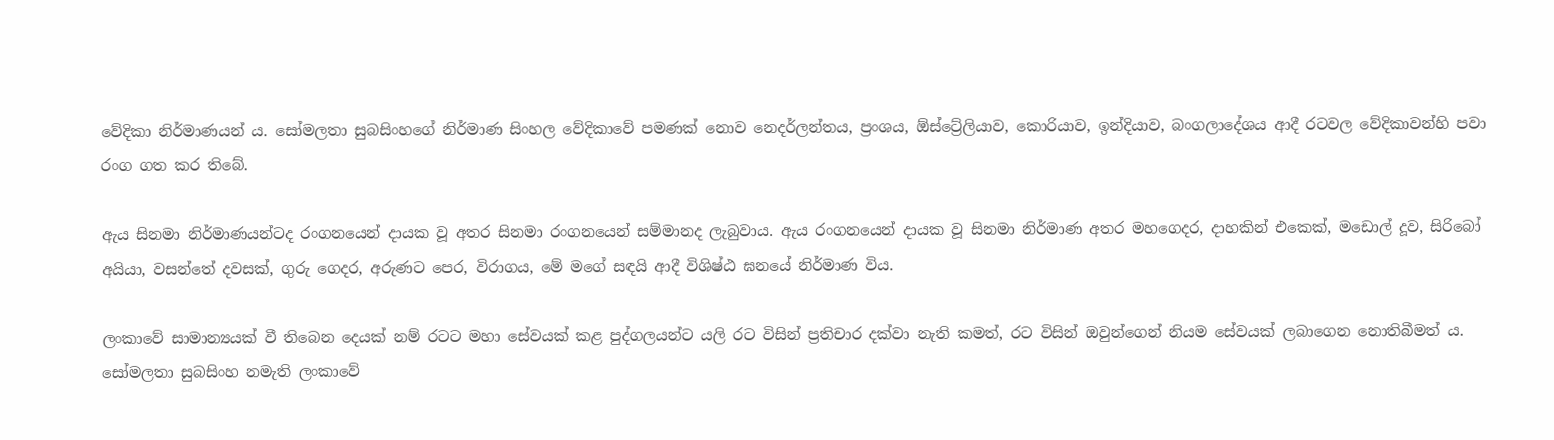වේදිකා නිර්මාණයන් ය. සෝමලතා සුබසිංහගේ නිර්මාණ සිංහල වේදිකාවේ පමණක් නොව නෙදර්ලන්තය, ප්‍රංශය, ඕස්ට්‍රේලියාව, කොරියාව, ඉන්දියාව, බංගලාදේශය ආදී රටවල වේදිකාවන්හි පවා රංග ගත කර තිබේ.

ඇය සිනමා නිර්මාණයන්ටද රංගනයෙන් දායක වූ අතර සිනමා රංගනයෙන් සම්මානද ලැබුවාය. ඇය රංගනයෙන් දායක වූ සිනමා නිර්මාණ අතර මහගෙදර, දාහකින් එකෙක්, මඩොල් දූව, සිරිබෝ අයියා, වසන්තේ දවසක්, ගුරු ගෙදර, අරුණට පෙර, විරාගය, මේ මගේ සඳයි ආදී විශිෂ්ඨ ඝනයේ නිර්මාණ විය.

ලංකාවේ සාමාන්‍යයක් වී තිබෙන දෙයක් නම් රටට මහා සේවයක් කළ පුද්ගලයන්ට යලි රට විසින් ප්‍රතිචාර දක්වා නැති කමත්, රට විසින් ඔවුන්ගෙන් නියම සේවයක් ලබාගෙන නොතිබීමත් ය. සෝමලතා සුබසිංහ නමැති ලංකාවේ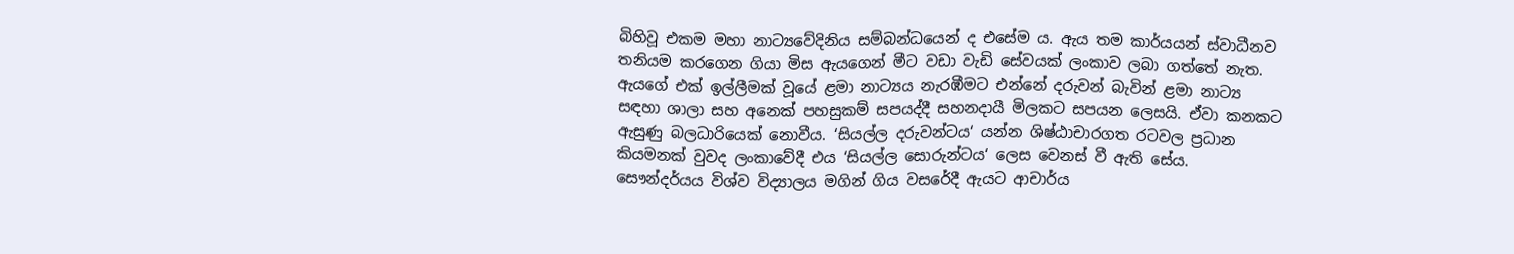බිහිවූ එකම මහා නාට්‍යවේදිනිය සම්බන්ධයෙන් ද එසේම ය. ඇය තම කාර්යයන් ස්වාධීනව තනියම කරගෙන ගියා මිස ඇයගෙන් මීට වඩා වැඩි සේවයක් ලංකාව ලබා ගත්තේ නැත. ඇයගේ එක් ඉල්ලීමක් වූයේ ළමා නාට්‍යය නැරඹීමට එන්නේ දරුවන් බැවින් ළමා නාට්‍ය සඳහා ශාලා සහ අනෙක් පහසුකම් සපයද්දී සහනදායී මිලකට සපයන ලෙසයි. ඒවා කනකට ඇසුණු බලධාරියෙක් නොවීය. ‘සියල්ල දරුවන්ටය‘ යන්න ශිෂ්ඨාචාරගත රටවල ප්‍රධාන කියමනක් වුවද ලංකාවේදී එය ‘සියල්ල සොරුන්ටය‘ ලෙස වෙනස් වී ඇති සේය.  සෞන්දර්යය විශ්ව විද්‍යාලය මගින් ගිය වසරේදී ඇයට ආචාර්ය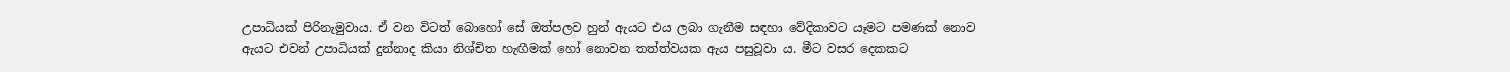උපාධියක් පිරිනැමුවාය. ඒ වන විටත් බොහෝ සේ ඔත්පලව හුන් ඇයට එය ලබා ගැනීම සඳහා වේදිකාවට යෑමට පමණක් නොව ඇයට එවන් උපාධියක් දුන්නාද කියා නිශ්චිත හැඟීමක් හෝ නොවන තත්ත්වයක ඇය පසුවූවා ය. මීට වසර දෙකකට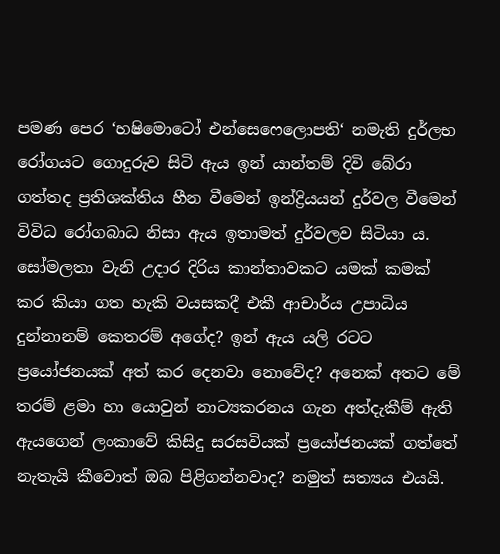පමණ පෙර ‘හෂිමොටෝ එන්සෙෆෙලොපති‘ නමැති දුර්ලභ රෝගයට ගොදුරුව සිටි ඇය ඉන් යාන්තම් දිවි බේරා ගත්තද ප්‍රතිශක්තිය හීන වීමෙන් ඉන්ද්‍රියයන් දුර්වල වීමෙන් විවිධ රෝගබාධ නිසා ඇය ඉතාමත් දුර්වලව සිටියා ය. සෝමලතා වැනි උදාර දිරිය කාන්තාවකට යමක් කමක් කර කියා ගත හැකි වයසකදී එකී ආචාර්ය උපාධිය දුන්නානම් කෙතරම් අගේද? ඉන් ඇය යලි රටට ප්‍රයෝජනයක් අත් කර දෙනවා නොවේද? අනෙක් අතට මේ තරම් ළමා හා යොවුන් නාට්‍යකරනය ගැන අත්දැකීම් ඇති ඇයගෙන් ලංකාවේ කිසිදු සරසවියක් ප්‍රයෝජනයක් ගත්තේ නැතැයි කීවොත් ඔබ පිළිගන්නවාද? නමුත් සත්‍යය එයයි.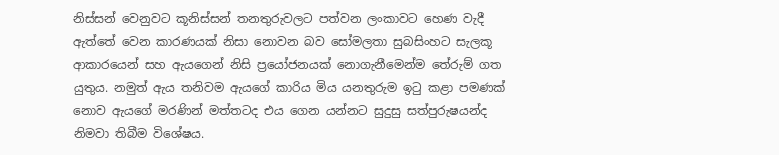නිස්සන් වෙනුවට කූනිස්සන් තනතුරුවලට පත්වන ලංකාවට හෙණ වැදී ඇත්තේ වෙන කාරණයක් නිසා නොවන බව සෝමලතා සුබසිංහට සැලකූ ආකාරයෙන් සහ ඇයගෙන් නිසි ප්‍රයෝජනයක් නොගැනීමෙන්ම තේරුම් ගත යුතුය. නමුත් ඇය තනිවම ඇයගේ කාරිය මිය යනතුරුම ඉටු කළා පමණක් නොව ඇයගේ මරණින් මත්තටද එය ගෙන යන්නට සුදුසු සත්පුරුෂයන්ද නිමවා තිබීම විශේෂය.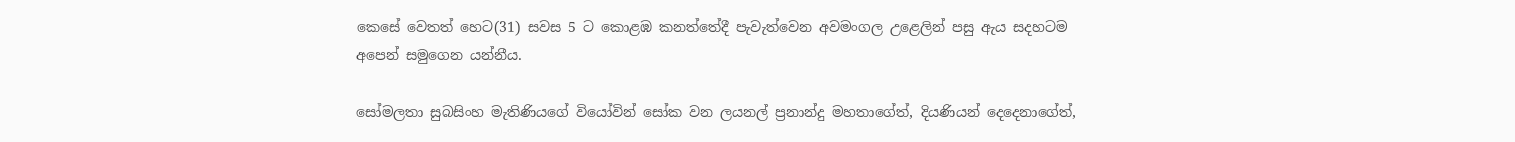කෙසේ වෙතත් හෙට(31) සවස 5 ට කොළඹ කනත්තේදී පැවැත්වෙන අවමංගල උළෙලින් පසු ඇය සදහටම අපෙන් සමුගෙන යන්නීය.

සෝමලතා සුබසිංහ මැතිණියගේ වියෝවින් සෝක වන ලයනල් ප්‍රනාන්දු මහතාගේත්, දියණියන් දෙදෙනාගේත්,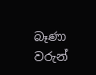බෑණා වරුන්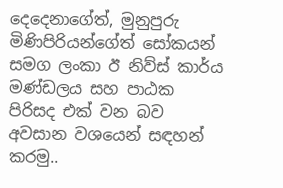දෙදෙනාගේත්, මුනුපුරු මිණිපිරියන්ගේත් සෝකයන් සමග ලංකා ඊ නිව්ස් කාර්ය මණ්ඩලය සහ පාඨක පිරිසද එක් වන බව අවසාන වශයෙන් සඳහන් කරමු..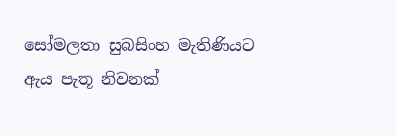සෝමලතා සුබසිංහ මැතිණියට ඇය පැතූ නිවනක්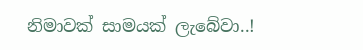නිමාවක් සාමයක් ලැබේවා..!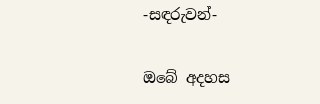-සඳරුවන්-

ඔබේ අදහස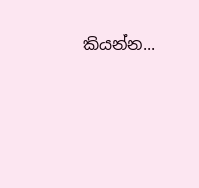කියන්න...